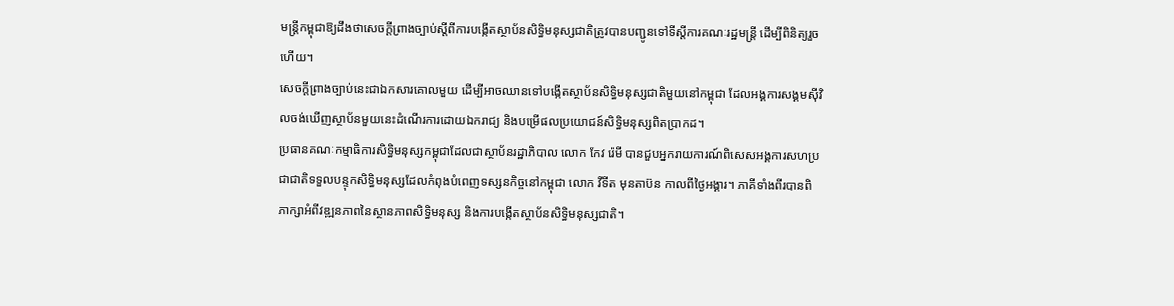មន្រ្តីកម្ពុជាឱ្យដឹងថាសេចក្តីព្រាងច្បាប់ស្តីពីការបង្កើតស្ថាប័នសិទ្ធិមនុស្សជាតិត្រូវបានបញ្ជូនទៅទីស្តីការគណៈរដ្ឋមន្រ្តី ដើម្បីពិនិត្យរួចហើយ។
សេចក្តីព្រាងច្បាប់នេះជាឯកសារគោលមួយ ដើម្បីអាចឈានទៅបង្កើតស្ថាប័នសិទ្ធិមនុស្សជាតិមួយនៅកម្ពុជា ដែលអង្គការសង្គមស៊ីវិលចង់ឃើញស្ថាប័នមួយនេះដំណើរការដោយឯករាជ្យ និងបម្រើផលប្រយោជន៍សិទ្ធិមនុស្សពិតប្រាកដ។
ប្រធានគណៈកម្មាធិការសិទ្ធិមនុស្សកម្ពុជាដែលជាស្ថាប័នរដ្ឋាភិបាល លោក កែវ រ៉េមី បានជួបអ្នករាយការណ៍ពិសេសអង្គការសហប្រជាជាតិទទួលបន្ទុកសិទ្ធិមនុស្សដែលកំពុងបំពេញទស្សនកិច្ចនៅកម្ពុជា លោក វីទីត មុនតាប៊ន កាលពីថ្ងៃអង្គារ។ ភាគីទាំងពីរបានពិភាក្សាអំពីវឌ្ឍនភាពនៃស្ថានភាពសិទ្ធិមនុស្ស និងការបង្កើតស្ថាប័នសិទ្ធិមនុស្សជាតិ។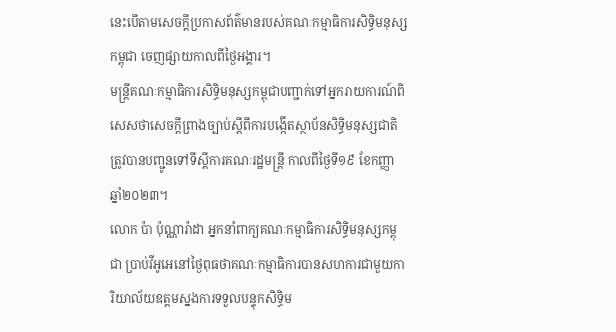នេះបើតាមសេចក្ដីប្រកាសព័ត៌មានរបស់គណៈកម្មាធិការសិទ្ធិមនុស្សកម្ពុជា ចេញផ្សាយកាលពីថ្ងៃអង្គារ។
មន្រ្តីគណៈកម្មាធិការសិទ្ធិមនុស្សកម្ពុជាបញ្ជាក់ទៅអ្នករាយការណ៍ពិសេសថាសេចក្ដីព្រាងច្បាប់ស្ដីពីការបង្កើតស្ថាប័នសិទ្ធិមនុស្សជាតិត្រូវបានបញ្ជូនទៅទីស្ដីការគណៈរដ្ឋមន្រ្ដី កាលពីថ្ងៃទី១៩ ខែកញ្ញា ឆ្នាំ២០២៣។
លោក ប៉ា ប៉ុណ្ណារ៉ាដា អ្នកនាំពាក្យគណៈកម្មាធិការសិទ្ធិមនុស្សកម្ពុជា ប្រាប់វីអូអេនៅថ្ងៃពុធថាគណៈកម្មាធិការបានសហការជាមួយការិយាល័យឧត្តមស្នងការទទួលបន្ទុកសិទិ្ធម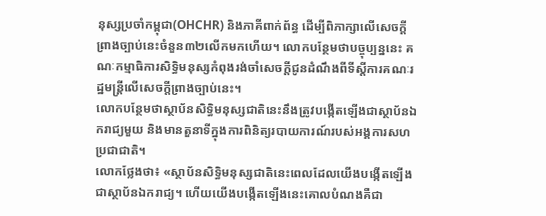នុស្សប្រចាំកម្ពុជា(OHCHR) និងភាគីពាក់ព័ន្ធ ដើម្បីពិភាក្សាលើសេចក្តីព្រាងច្បាប់នេះចំនួន៣២លើកមកហើយ។ លោកបន្ថែមថាបច្ចុប្បន្ននេះ គណៈកម្មាធិការសិទ្ធិមនុស្សកំពុងរង់ចាំសេចក្ដីជូនដំណឹងពីទីស្ដីការគណៈរដ្ឋមន្រ្ដីលើសេចក្តីព្រាងច្បាប់នេះ។
លោកបន្ថែមថាស្ថាប័នសិទ្ធិមនុស្សជាតិនេះនឹងត្រូវបង្កើតឡើងជាស្ថាប័នឯករាជ្យមួយ និងមានតួនាទីក្នុងការពិនិត្យរបាយការណ៍របស់អង្គការសហប្រជាជាតិ។
លោកថ្លែងថា៖ «ស្ថាប័នសិទ្ធិមនុស្សជាតិនេះពេលដែលយើងបង្កើតឡើងជាស្ថាប័នឯករាជ្យ។ ហើយយើងបង្កើតឡើងនេះគោលបំណងគឺជា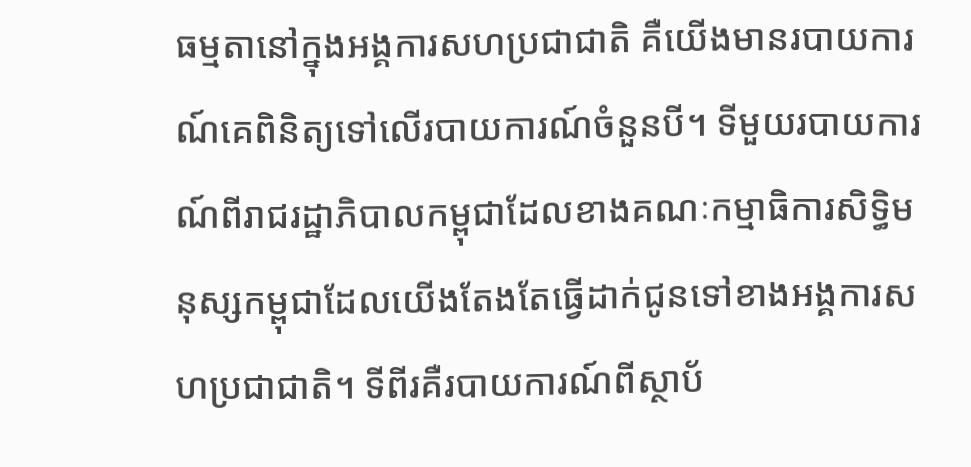ធម្មតានៅក្នុងអង្គការសហប្រជាជាតិ គឺយើងមានរបាយការណ៍គេពិនិត្យទៅលើរបាយការណ៍ចំនួនបី។ ទីមួយរបាយការណ៍ពីរាជរដ្ឋាភិបាលកម្ពុជាដែលខាងគណៈកម្មាធិការសិទ្ធិមនុស្សកម្ពុជាដែលយើងតែងតែធ្វើដាក់ជូនទៅខាងអង្គការសហប្រជាជាតិ។ ទីពីរគឺរបាយការណ៍ពីស្ថាប័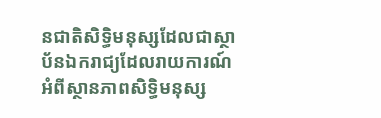នជាតិសិទ្ធិមនុស្សដែលជាស្ថាប័នឯករាជ្យដែលរាយការណ៍អំពីស្ថានភាពសិទ្ធិមនុស្ស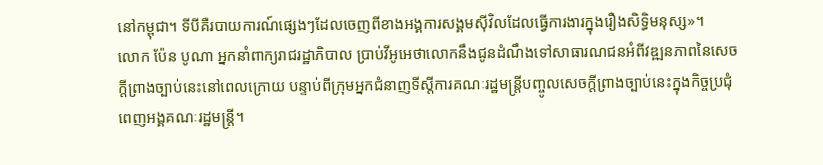នៅកម្ពុជា។ ទីបីគឺរបាយការណ៍ផ្សេងៗដែលចេញពីខាងអង្គការសង្គមស៊ីវិលដែលធ្វើការងារក្នុងរឿងសិទ្ធិមនុស្ស»។
លោក ប៉ែន បូណា អ្នកនាំពាក្យរាជរដ្ឋាភិបាល ប្រាប់វីអូអេថាលោកនឹងជូនដំណឹងទៅសាធារណជនអំពីវឌ្ឍនភាពនៃសេចក្តីព្រាងច្បាប់នេះនៅពេលក្រោយ បន្ទាប់ពីក្រុមអ្នកជំនាញទីស្ដីការគណៈរដ្ឋមន្រ្ដីបញ្ចូលសេចក្ដីព្រាងច្បាប់នេះក្នុងកិច្ចប្រជុំពេញអង្គគណៈរដ្ឋមន្រ្តី។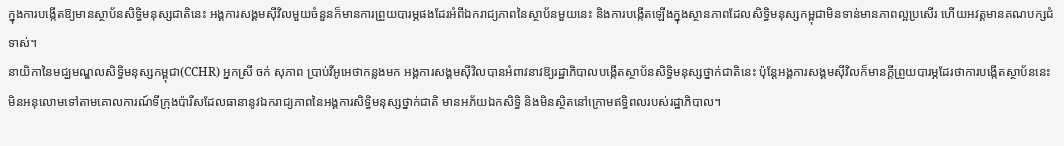ក្នុងការបង្កើតឱ្យមានស្ថាប័នសិទ្ធិមនុស្សជាតិនេះ អង្គការសង្គមស៊ីវិលមួយចំនួនក៏មានការព្រួយបារម្ភផងដែរអំពីឯករាជ្យភាពនៃស្ថាប័នមួយនេះ និងការបង្កើតឡើងក្នុងស្ថានភាពដែលសិទ្ធិមនុស្សកម្ពុជាមិនទាន់មានភាពល្អប្រសើរ ហើយអវត្តមានគណបក្សជំទាស់។
នាយិកានៃមជ្ឃមណ្ឌលសិទ្ធិមនុស្សកម្ពុជា(CCHR) អ្នកស្រី ចក់ សុភាព ប្រាប់វីអូអេថាកន្លងមក អង្គការសង្គមស៊ីវិលបានអំពាវនាវឱ្យរដ្ឋាភិបាលបង្កើតស្ថាប័នសិទ្ធិមនុស្សថ្នាក់ជាតិនេះ ប៉ុន្តែអង្គការសង្គមស៊ីវិលក៏មានក្តីព្រួយបារម្ភដែរថាការបង្កើតស្ថាប័ននេះមិនអនុលោមទៅតាមគោលការណ៍ទីក្រុងប៉ារីសដែលធានានូវឯករាជ្យភាពនៃអង្គការសិទ្ធិមនុស្សថ្នាក់ជាតិ មានអភ័យឯកសិទ្ធិ និងមិនស្ថិតនៅក្រោមឥទ្ធិពលរបស់រដ្ឋាភិបាល។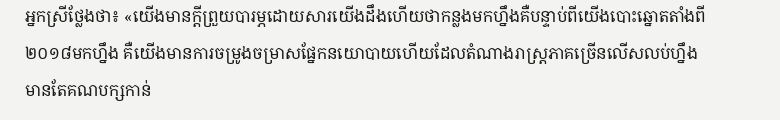អ្នកស្រីថ្លែងថា៖ «យើងមានក្តីព្រួយបារម្ភដោយសារយើងដឹងហើយថាកន្លងមកហ្នឹងគឺបន្ទាប់ពីយើងបោះឆ្នោតតាំងពី២០១៨មកហ្នឹង គឺយើងមានការចម្រូងចម្រាសផ្នែកនយោបាយហើយដែលតំណាងរាស្ត្រភាគច្រើនលើសលប់ហ្នឹងមានតែគណបក្សកាន់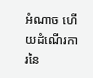អំណាច ហើយដំណើរការនៃ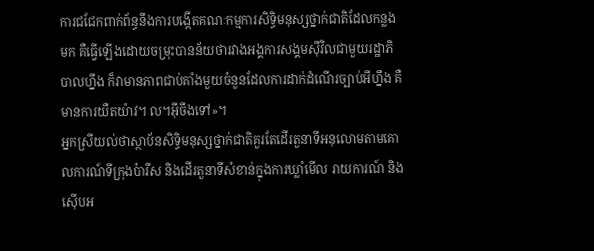ការជជែកពាក់ព័ន្ធនឹងការបង្កើតគណៈកម្មការសិទ្ធិមនុស្សថ្នាក់ជាតិដែលកន្លងមក គឺធ្វើឡើងដោយចម្រុះបានន័យថារវាងអង្គការសង្គមស៊ីវិលជាមួយរដ្ឋាភិបាលហ្នឹង ក៏វាមានភាពជាប់គាំងមួយចំនួនដែលការដាក់ដំណើរច្បាប់អីហ្នឹង គឺមានការយឺតយ៉ាវ។ ល។អ៊ីចឹងទៅ»។
អ្នកស្រីយល់ថាស្ថាប័នសិទ្ធិមនុស្សថ្នាក់ជាតិគួរតែដើរតួនាទីអនុលោមតាមគោលការណ៍ទីក្រុងប៉ារីស និងដើរតួនាទីសំខាន់ក្នុងការឃ្លាំមើល រាយការណ៍ និងស៊ើបអ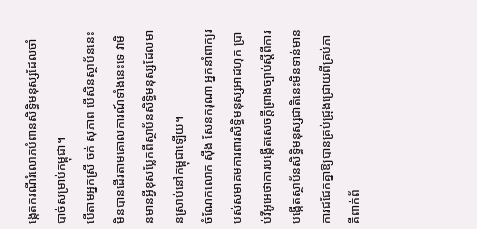ង្កេតករណីរំលោភបំពានសិទ្ធិមនុស្សដែលចាំបាច់សម្រាប់កម្ពុជា។
បើតាមអ្នកស្រី ចក់ សុភាព បើសិនស្ថាប័ននេះមិនបានដើរតាមគោលការណ៍ទាំងនេះទេ វាមិនមានអ្វីខុសប្លែកពីស្ថាប័នសិទ្ធិមនុស្សដែលមានស្រាប់នៅកម្ពុជាឡើយ។
ចំណែកលោក ស៊ឹង សែនករុណា អ្នកនាំពាក្យរបស់សមាគមការពារសិទ្ធិមនុស្សអាដហុក ប្រាប់វីអូអេថាការបង្កើតសេចក្តីព្រាងច្បាប់ស្តីពីការបង្កើតស្ថាប័នសិទ្ធិមនុស្សជាតិនេះមិនទាន់មានការជជែកគ្នាឱ្យបានគ្រប់ជ្រុងជ្រោយពីគ្រប់ភាគីពាក់ព័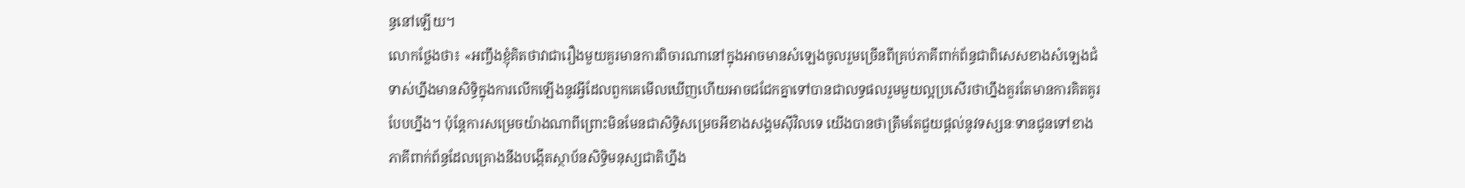ន្ធនៅឡើយ។
លោកថ្លែងថា៖ «អញ្ចឹងខ្ញុំគិតថាវាជារឿងមួយគួរមានការពិចារណានៅក្នុងអាចមានសំឡេងចូលរួមច្រើនពីគ្រប់ភាគីពាក់ព័ន្ធជាពិសេសខាងសំឡេងជំទាស់ហ្នឹងមានសិទ្ធិក្នុងការលើកឡើងនូវអ្វីដែលពួកគេមើលឃើញហើយអាចជជែកគ្នាទៅបានជាលទ្ធផលរួមមួយល្អប្រសើរថាហ្នឹងគួរតែមានការគិតគូរបែបហ្នឹង។ ប៉ុន្តែការសម្រេចយ៉ាងណាពីព្រោះមិនមែនជាសិទ្ធិសម្រេចអីខាងសង្គមស៊ីវិលទេ យើងបានថាត្រឹមតែជួយផ្ដល់នូវទស្សនៈទានជូនទៅខាងភាគីពាក់ព័ន្ធដែលគ្រោងនឹងបង្កើតស្ថាប័នសិទ្ធិមនុស្សជាតិហ្នឹង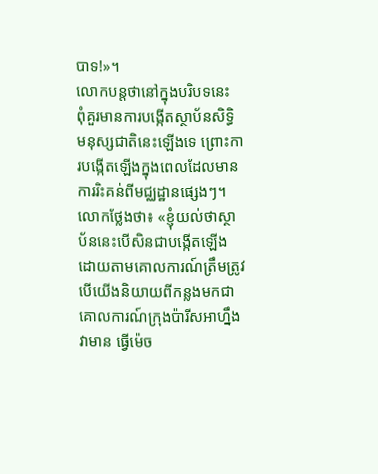បាទ!»។
លោកបន្តថានៅក្នុងបរិបទនេះ ពុំគួរមានការបង្កើតស្ថាប័នសិទ្ធិមនុស្សជាតិនេះឡើងទេ ព្រោះការបង្កើតឡើងក្នុងពេលដែលមានការរិះគន់ពីមជ្ឈដ្ឋានផ្សេងៗ។
លោកថ្លែងថា៖ «ខ្ញុំយល់ថាស្ថាប័ននេះបើសិនជាបង្កើតឡើងដោយតាមគោលការណ៍ត្រឹមត្រូវបើយើងនិយាយពីកន្លងមកជាគោលការណ៍ក្រុងប៉ារីសអាហ្នឹងវាមាន ធ្វើម៉េច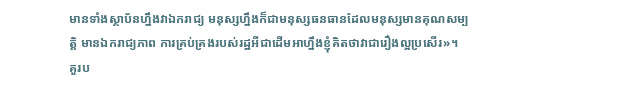មានទាំងស្ថាប័នហ្នឹងវាឯករាជ្យ មនុស្សហ្នឹងក៏ជាមនុស្សធនធានដែលមនុស្សមានគុណសម្បត្តិ មានឯករាជ្យភាព ការគ្រប់គ្រងរបស់រដ្ឋអីជាដើមអាហ្នឹងខ្ញុំគិតថាវាជារឿងល្អប្រសើរ»។
គួរប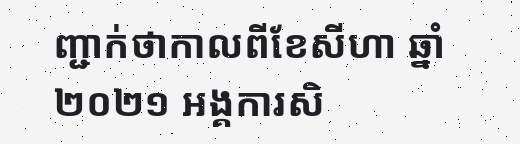ញ្ជាក់ថាកាលពីខែសីហា ឆ្នាំ២០២១ អង្គការសិ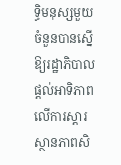ទ្ធិមនុស្សមួយចំនួនបានស្នើឱ្យរដ្ឋាភិបាលផ្តល់អាទិភាពលើការស្តារស្ថានភាពសិ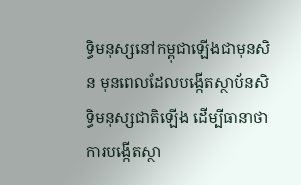ទ្ធិមនុស្សនៅកម្ពុជាឡើងជាមុនសិន មុនពេលដែលបង្កើតស្ថាប័នសិទ្ធិមនុស្សជាតិឡើង ដើម្បីធានាថាការបង្កើតស្ថា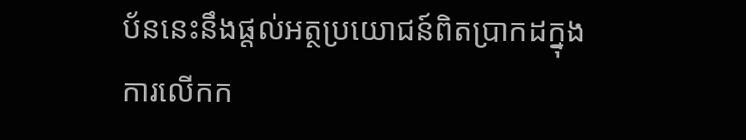ប័ននេះនឹងផ្តល់អត្ថប្រយោជន៍ពិតប្រាកដក្នុងការលើកក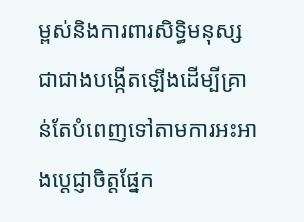ម្ពស់និងការពារសិទ្ធិមនុស្ស ជាជាងបង្កើតឡើងដើម្បីគ្រាន់តែបំពេញទៅតាមការអះអាងប្តេជ្ញាចិត្តផ្នែក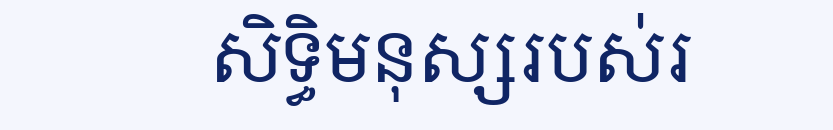សិទ្ធិមនុស្សរបស់រ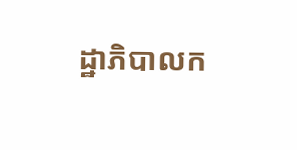ដ្ឋាភិបាលក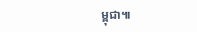ម្ពុជា៕